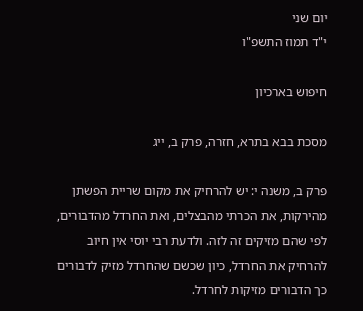יום שני
י"ד תמוז התשפ"ו

חיפוש בארכיון

מסכת בבא בתרא, חזרה, פרק ב, ייג

פרק ב, משנה י: יש להרחיק את מקום שריית הפשתן מהירקות, את הכרתי מהבצלים, ואת החרדל מהדבורים, לפי שהם מזיקים זה לזה. ולדעת רבי יוסי אין חיוב להרחיק את החרדל, כיון שכשם שהחרדל מזיק לדבורים כך הדבורים מזיקות לחרדל.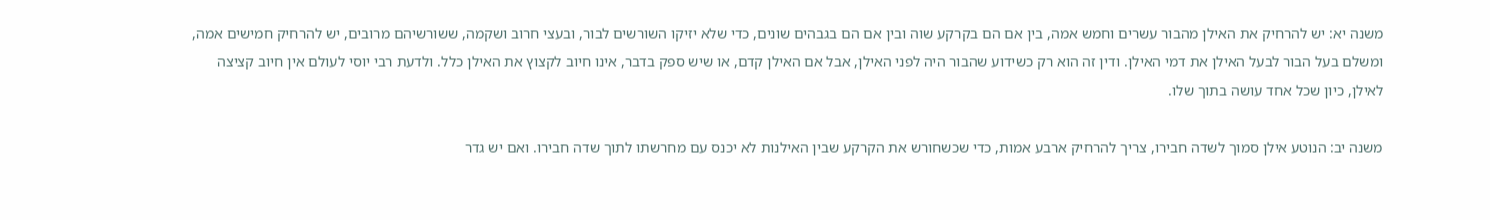משנה יא: יש להרחיק את האילן מהבור עשרים וחמש אמה, בין אם הם בקרקע שוה ובין אם הם בגבהים שונים, כדי שלא יזיקו השורשים לבור, ובעצי חרוב ושקמה, ששורשיהם מרובים, יש להרחיק חמישים אמה, ומשלם בעל הבור לבעל האילן את דמי האילן. ודין זה הוא רק כשידוע שהבור היה לפני האילן, אבל אם האילן קדם, או שיש ספק בדבר, אינו חיוב לקצוץ את האילן כלל. ולדעת רבי יוסי לעולם אין חיוב קציצה לאילן, כיון שכל אחד עושה בתוך שלו.

משנה יב: הנוטע אילן סמוך לשדה חבירו, צריך להרחיק ארבע אמות, כדי שכשחורש את הקרקע שבין האילנות לא יכנס עם מחרשתו לתוך שדה חבירו. ואם יש גדר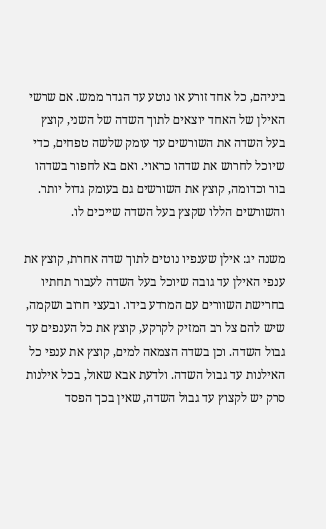ביניהם, כל אחד זורע או נוטע עד הגדר ממש. אם שרשי האילן של האחד יוצאים לתוך השדה של השני, קוצץ בעל השדה את השורשים עד עומק שלשה טפחים, כדי שיוכל לחרוש את שדהו כראוי. ואם בא לחפור בשדהו בור וכדומה, קוצץ את השורשים גם בעומק גדול יותר. והשורשים הללו שקצץ בעל השדה שייכים לו.

משנה יג: אילן שענפיו נוטים לתוך שדה אחרת, קוצץ את ענפי האילן עד גובה שיוכל בעל השדה לעבור תחתיו בחרישת השוורים עם המרדע בידו. ובעצי חרוב ושקמה, שיש להם צל רב המזיק לקרקע, קוצץ את כל הענפים עד גבול השדה. וכן בשדה הצמאה למים, קוצץ את ענפי כל האילנות עד גבול השדה. ולדעת אבא שאול, בכל אילנות סרק יש לקצוץ עד גבול השדה, שאין בכך הפסד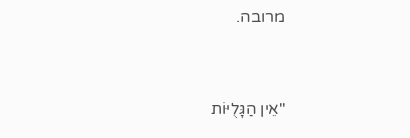מרובה.



"אֵין הַגָּלֻיּוֹת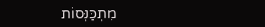מִתְכַּנְּסוֹת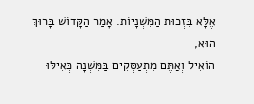אֶלָּא בִּזְכוּת הַמִּשְׁנָיוֹת. אָמַר הַקָּדוֹשׁ בָּרוּךְ הוּא,
הוֹאִיל וְאַתֶּם מִתְעַסְּקִים בַּמִּשְׁנָה כְּאִילּוּ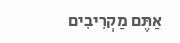אַתֶּם מַקְרִיבִים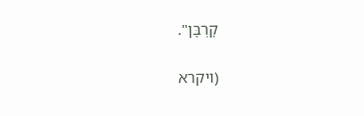קָרְבָּן".

(ויקרא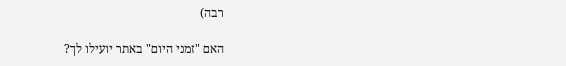רבה)

האם "זמני היום" באתר יועילו לך?